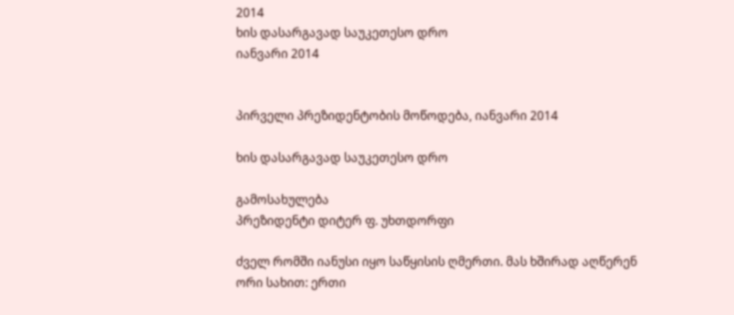2014
ხის დასარგავად საუკეთესო დრო
იანვარი 2014


პირველი პრეზიდენტობის მოწოდება, იანვარი 2014

ხის დასარგავად საუკეთესო დრო

გამოსახულება
პრეზიდენტი დიტერ ფ. უხთდორფი

ძველ რომში იანუსი იყო საწყისის ღმერთი. მას ხშირად აღწერენ ორი სახით: ერთი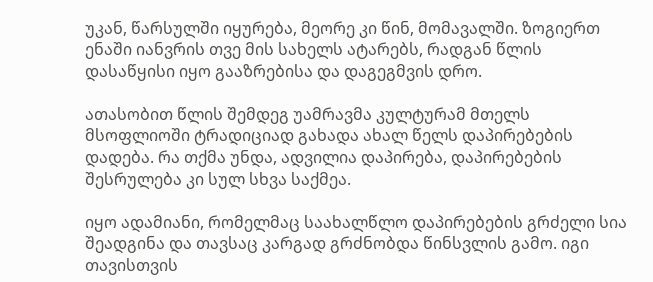უკან, წარსულში იყურება, მეორე კი წინ, მომავალში. ზოგიერთ ენაში იანვრის თვე მის სახელს ატარებს, რადგან წლის დასაწყისი იყო გააზრებისა და დაგეგმვის დრო.

ათასობით წლის შემდეგ უამრავმა კულტურამ მთელს მსოფლიოში ტრადიციად გახადა ახალ წელს დაპირებების დადება. რა თქმა უნდა, ადვილია დაპირება, დაპირებების შესრულება კი სულ სხვა საქმეა.

იყო ადამიანი, რომელმაც საახალწლო დაპირებების გრძელი სია შეადგინა და თავსაც კარგად გრძნობდა წინსვლის გამო. იგი თავისთვის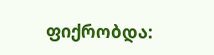ფიქრობდა: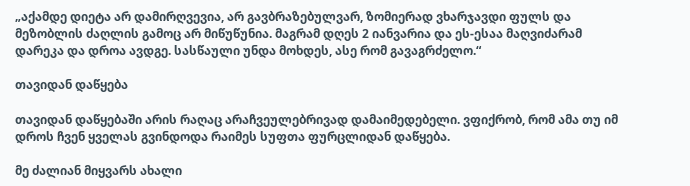„აქამდე დიეტა არ დამირღვევია, არ გავბრაზებულვარ, ზომიერად ვხარჯავდი ფულს და მეზობლის ძაღლის გამოც არ მიწუწუნია. მაგრამ დღეს 2 იანვარია და ეს-ესაა მაღვიძარამ დარეკა და დროა ავდგე. სასწაული უნდა მოხდეს, ასე რომ გავაგრძელო.“

თავიდან დაწყება

თავიდან დაწყებაში არის რაღაც არაჩვეულებრივად დამაიმედებელი. ვფიქრობ, რომ ამა თუ იმ დროს ჩვენ ყველას გვინდოდა რაიმეს სუფთა ფურცლიდან დაწყება.

მე ძალიან მიყვარს ახალი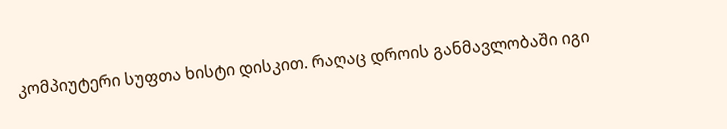კომპიუტერი სუფთა ხისტი დისკით. რაღაც დროის განმავლობაში იგი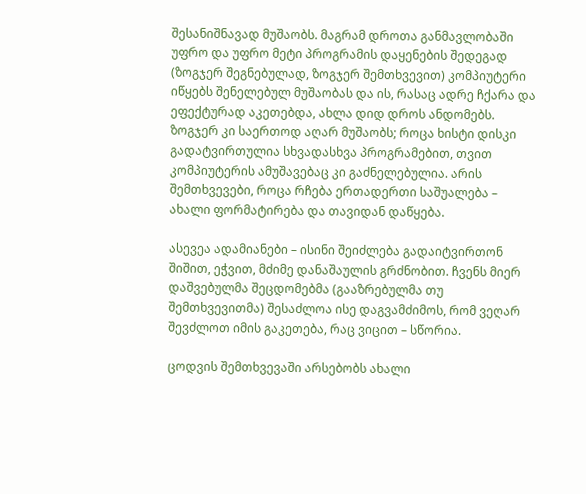შესანიშნავად მუშაობს. მაგრამ დროთა განმავლობაში უფრო და უფრო მეტი პროგრამის დაყენების შედეგად (ზოგჯერ შეგნებულად, ზოგჯერ შემთხვევით) კომპიუტერი იწყებს შენელებულ მუშაობას და ის, რასაც ადრე ჩქარა და ეფექტურად აკეთებდა, ახლა დიდ დროს ანდომებს. ზოგჯერ კი საერთოდ აღარ მუშაობს; როცა ხისტი დისკი გადატვირთულია სხვადასხვა პროგრამებით, თვით კომპიუტერის ამუშავებაც კი გაძნელებულია. არის შემთხვევები, როცა რჩება ერთადერთი საშუალება – ახალი ფორმატირება და თავიდან დაწყება.

ასევეა ადამიანები – ისინი შეიძლება გადაიტვირთონ შიშით, ეჭვით, მძიმე დანაშაულის გრძნობით. ჩვენს მიერ დაშვებულმა შეცდომებმა (გააზრებულმა თუ შემთხვევითმა) შესაძლოა ისე დაგვამძიმოს, რომ ვეღარ შევძლოთ იმის გაკეთება, რაც ვიცით – სწორია.

ცოდვის შემთხვევაში არსებობს ახალი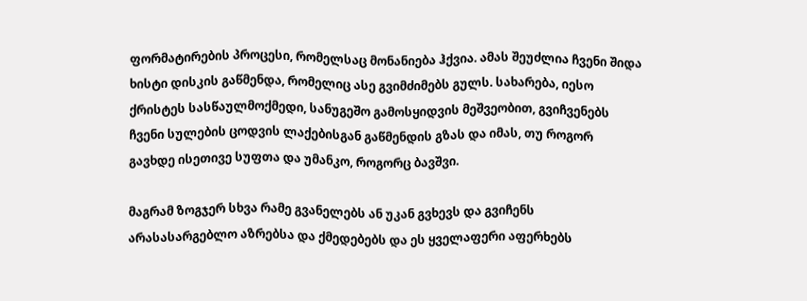ფორმატირების პროცესი, რომელსაც მონანიება ჰქვია. ამას შეუძლია ჩვენი შიდა ხისტი დისკის გაწმენდა, რომელიც ასე გვიმძიმებს გულს. სახარება, იესო ქრისტეს სასწაულმოქმედი, სანუგეშო გამოსყიდვის მეშვეობით, გვიჩვენებს ჩვენი სულების ცოდვის ლაქებისგან გაწმენდის გზას და იმას, თუ როგორ გავხდე ისეთივე სუფთა და უმანკო, როგორც ბავშვი.

მაგრამ ზოგჯერ სხვა რამე გვანელებს ან უკან გვხევს და გვიჩენს არასასარგებლო აზრებსა და ქმედებებს და ეს ყველაფერი აფერხებს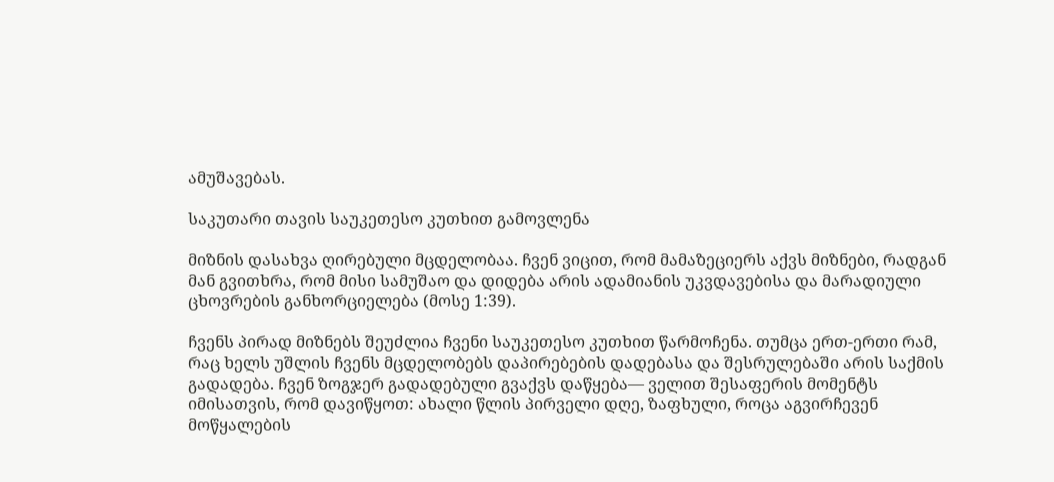ამუშავებას.

საკუთარი თავის საუკეთესო კუთხით გამოვლენა

მიზნის დასახვა ღირებული მცდელობაა. ჩვენ ვიცით, რომ მამაზეციერს აქვს მიზნები, რადგან მან გვითხრა, რომ მისი სამუშაო და დიდება არის ადამიანის უკვდავებისა და მარადიული ცხოვრების განხორციელება (მოსე 1:39).

ჩვენს პირად მიზნებს შეუძლია ჩვენი საუკეთესო კუთხით წარმოჩენა. თუმცა ერთ-ერთი რამ, რაც ხელს უშლის ჩვენს მცდელობებს დაპირებების დადებასა და შესრულებაში არის საქმის გადადება. ჩვენ ზოგჯერ გადადებული გვაქვს დაწყება— ველით შესაფერის მომენტს იმისათვის, რომ დავიწყოთ: ახალი წლის პირველი დღე, ზაფხული, როცა აგვირჩევენ მოწყალების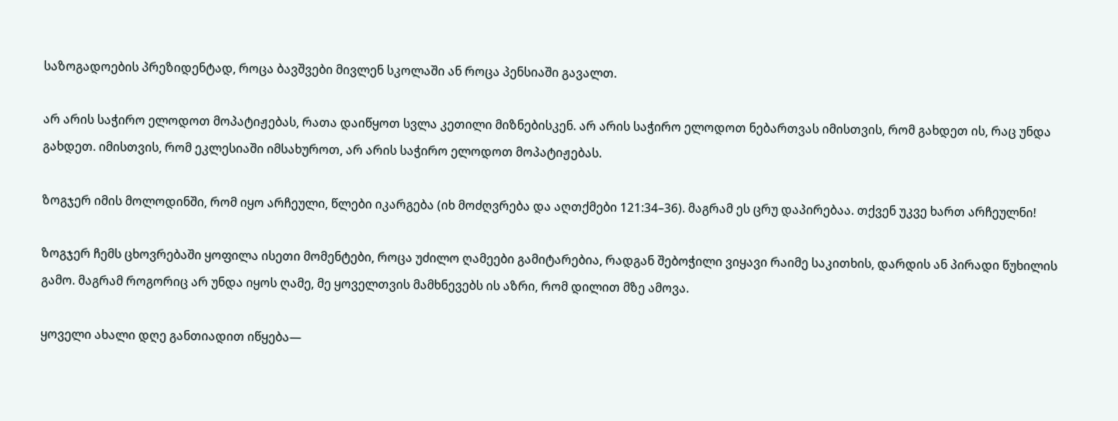საზოგადოების პრეზიდენტად, როცა ბავშვები მივლენ სკოლაში ან როცა პენსიაში გავალთ.

არ არის საჭირო ელოდოთ მოპატიჟებას, რათა დაიწყოთ სვლა კეთილი მიზნებისკენ. არ არის საჭირო ელოდოთ ნებართვას იმისთვის, რომ გახდეთ ის, რაც უნდა გახდეთ. იმისთვის, რომ ეკლესიაში იმსახუროთ, არ არის საჭირო ელოდოთ მოპატიჟებას.

ზოგჯერ იმის მოლოდინში, რომ იყო არჩეული, წლები იკარგება (იხ მოძღვრება და აღთქმები 121:34–36). მაგრამ ეს ცრუ დაპირებაა. თქვენ უკვე ხართ არჩეულნი!

ზოგჯერ ჩემს ცხოვრებაში ყოფილა ისეთი მომენტები, როცა უძილო ღამეები გამიტარებია, რადგან შებოჭილი ვიყავი რაიმე საკითხის, დარდის ან პირადი წუხილის გამო. მაგრამ როგორიც არ უნდა იყოს ღამე, მე ყოველთვის მამხნევებს ის აზრი, რომ დილით მზე ამოვა.

ყოველი ახალი დღე განთიადით იწყება—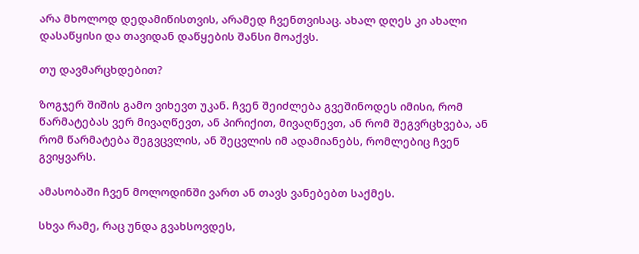არა მხოლოდ დედამიწისთვის, არამედ ჩვენთვისაც. ახალ დღეს კი ახალი დასაწყისი და თავიდან დაწყების შანსი მოაქვს.

თუ დავმარცხდებით?

ზოგჯერ შიშის გამო ვიხევთ უკან. ჩვენ შეიძლება გვეშინოდეს იმისი, რომ წარმატებას ვერ მივაღწევთ, ან პირიქით, მივაღწევთ, ან რომ შეგვრცხვება, ან რომ წარმატება შეგვცვლის, ან შეცვლის იმ ადამიანებს, რომლებიც ჩვენ გვიყვარს.

ამასობაში ჩვენ მოლოდინში ვართ ან თავს ვანებებთ საქმეს.

სხვა რამე, რაც უნდა გვახსოვდეს,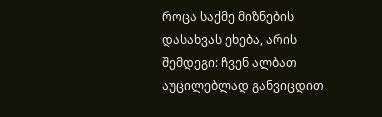როცა საქმე მიზნების დასახვას ეხება, არის შემდეგი: ჩვენ ალბათ აუცილებლად განვიცდით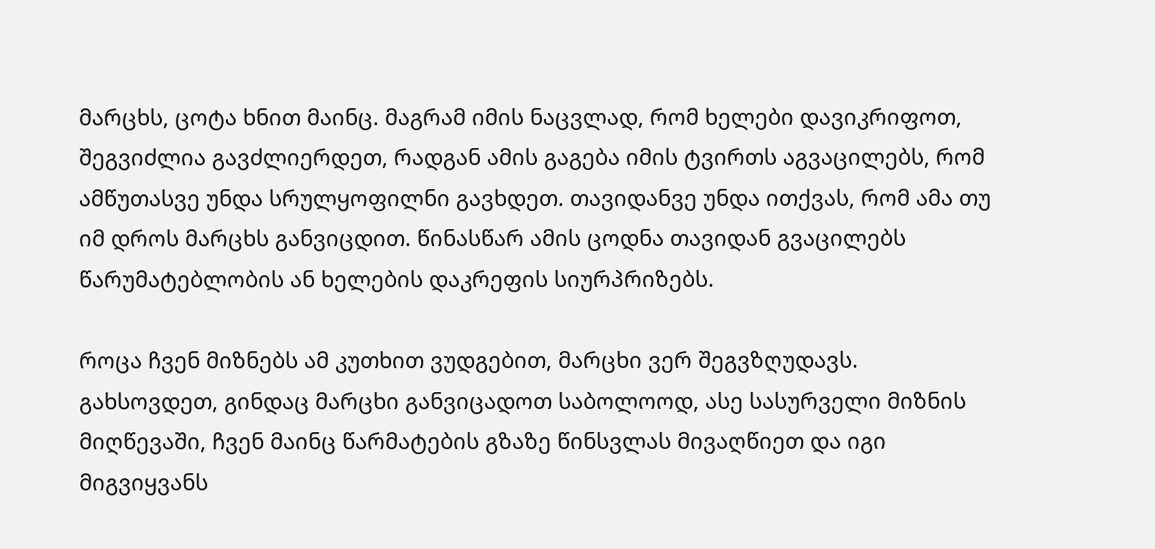მარცხს, ცოტა ხნით მაინც. მაგრამ იმის ნაცვლად, რომ ხელები დავიკრიფოთ, შეგვიძლია გავძლიერდეთ, რადგან ამის გაგება იმის ტვირთს აგვაცილებს, რომ ამწუთასვე უნდა სრულყოფილნი გავხდეთ. თავიდანვე უნდა ითქვას, რომ ამა თუ იმ დროს მარცხს განვიცდით. წინასწარ ამის ცოდნა თავიდან გვაცილებს წარუმატებლობის ან ხელების დაკრეფის სიურპრიზებს.

როცა ჩვენ მიზნებს ამ კუთხით ვუდგებით, მარცხი ვერ შეგვზღუდავს. გახსოვდეთ, გინდაც მარცხი განვიცადოთ საბოლოოდ, ასე სასურველი მიზნის მიღწევაში, ჩვენ მაინც წარმატების გზაზე წინსვლას მივაღწიეთ და იგი მიგვიყვანს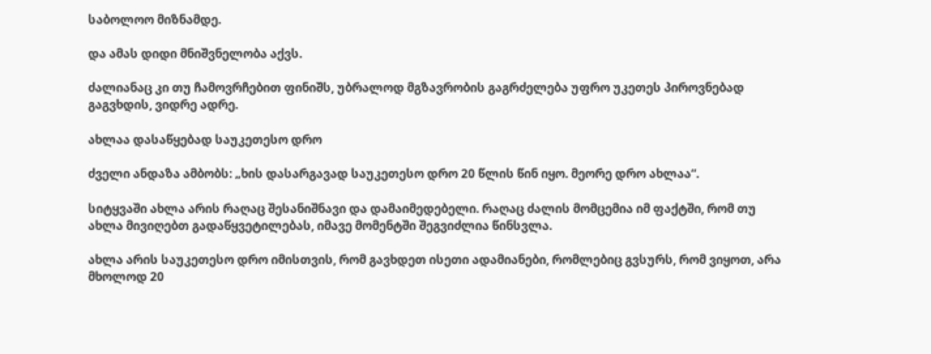საბოლოო მიზნამდე.

და ამას დიდი მნიშვნელობა აქვს.

ძალიანაც კი თუ ჩამოვრჩებით ფინიშს, უბრალოდ მგზავრობის გაგრძელება უფრო უკეთეს პიროვნებად გაგვხდის, ვიდრე ადრე.

ახლაა დასაწყებად საუკეთესო დრო

ძველი ანდაზა ამბობს: „ხის დასარგავად საუკეთესო დრო 20 წლის წინ იყო. მეორე დრო ახლაა“.

სიტყვაში ახლა არის რაღაც შესანიშნავი და დამაიმედებელი. რაღაც ძალის მომცემია იმ ფაქტში, რომ თუ ახლა მივიღებთ გადაწყვეტილებას, იმავე მომენტში შეგვიძლია წინსვლა.

ახლა არის საუკეთესო დრო იმისთვის, რომ გავხდეთ ისეთი ადამიანები, რომლებიც გვსურს, რომ ვიყოთ, არა მხოლოდ 20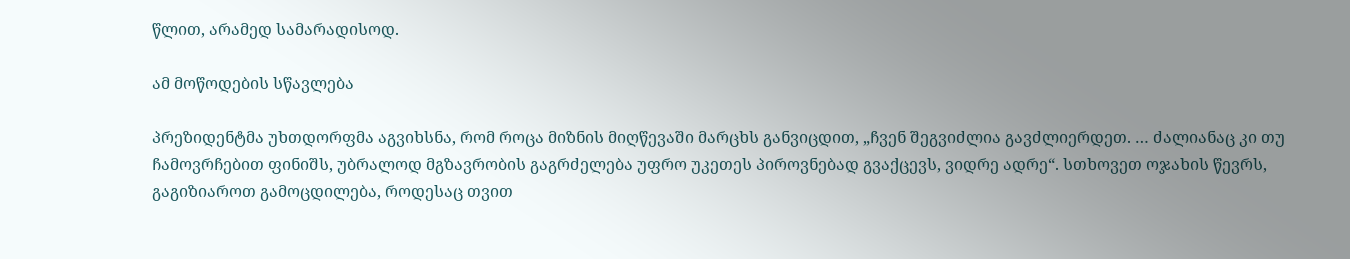წლით, არამედ სამარადისოდ.

ამ მოწოდების სწავლება

პრეზიდენტმა უხთდორფმა აგვიხსნა, რომ როცა მიზნის მიღწევაში მარცხს განვიცდით, „ჩვენ შეგვიძლია გავძლიერდეთ. … ძალიანაც კი თუ ჩამოვრჩებით ფინიშს, უბრალოდ მგზავრობის გაგრძელება უფრო უკეთეს პიროვნებად გვაქცევს, ვიდრე ადრე“. სთხოვეთ ოჯახის წევრს, გაგიზიაროთ გამოცდილება, როდესაც თვით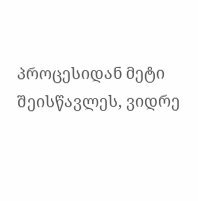პროცესიდან მეტი შეისწავლეს, ვიდრე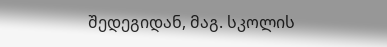შედეგიდან, მაგ. სკოლის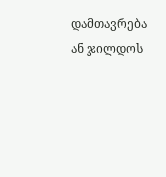დამთავრება ან ჯილდოს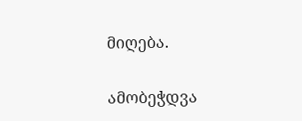მიღება.

ამობეჭდვა